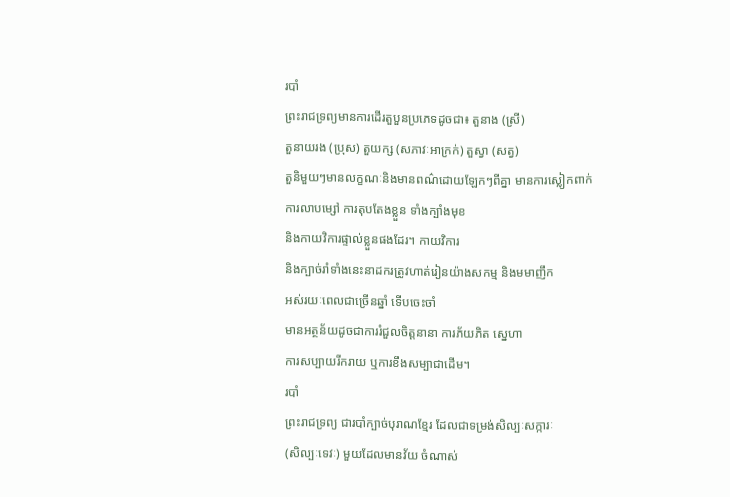របាំ
ព្រះរាជទ្រព្យមានការដើរតួបួនប្រភេទដូចជា៖ តួនាង (ស្រី)
តួនាយរង (ប្រុស) តួយក្ស (សភាវៈអាក្រក់) តួស្វា (សត្វ)
តួនិមួយៗមានលក្ខណៈនិងមានពណ៌ដោយឡែកៗពីគ្នា មានការស្លៀកពាក់
ការលាបម្សៅ ការតុបតែងខ្លួន ទាំងក្បាំងមុខ
និងកាយវិការផ្ទាល់ខ្លួនផងដែរ។ កាយវិការ
និងក្បាច់រាំទាំងនេះនាដករត្រូវហាត់រៀនយ៉ាងសកម្ម និងមមាញឹក
អស់រយៈពេលជាច្រើនឆ្នាំ ទើបចេះចាំ
មានអត្ថន័យដូចជាការរំជួលចិត្តនានា ការភ័យភិត ស្នេហា
ការសប្បាយរីករាយ ឬការខឹងសម្បាជាដើម។
របាំ
ព្រះរាជទ្រព្យ ជារបាំក្បាច់បុរាណខ្មែរ ដែលជាទម្រង់សិល្បៈសក្ការៈ
(សិល្បៈទេវៈ) មួយដែលមានវ័យ ចំណាស់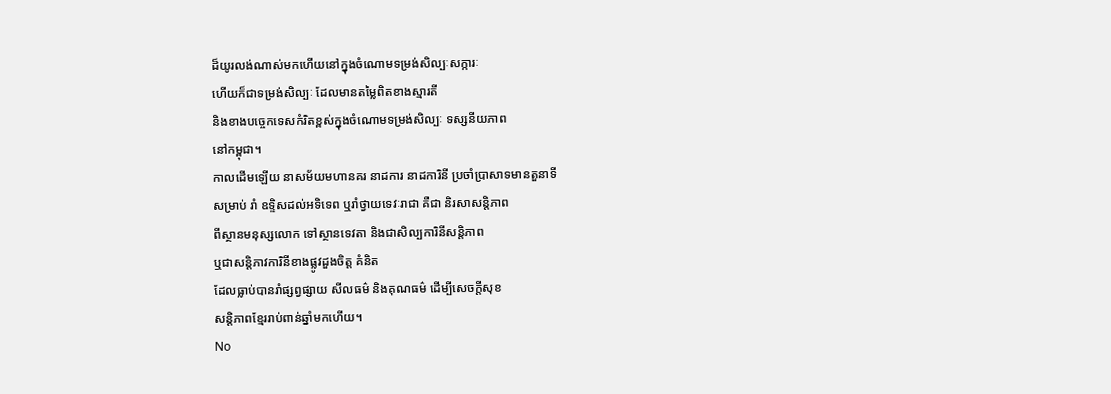ដ៏យូរលង់ណាស់មកហើយនៅក្នុងចំណោមទម្រង់សិល្បៈសក្ការៈ
ហើយក៏ជាទម្រង់សិល្បៈ ដែលមានតម្លៃពិតខាងស្មារតី
និងខាងបច្ចេកទេសកំរិតខ្ពស់ក្នុងចំណោមទម្រង់សិល្បៈ ទស្សនីយភាព
នៅកម្ពុជា។
កាលដើមឡើយ នាសម័យមហានគរ នាដការ នាដការិនី ប្រចាំប្រាសាទមានតួនាទី
សម្រាប់ រាំ ឧទ្ទិសដល់អទិទេព ឬរាំថ្វាយទេវៈរាជា គឺជា និរសាសន្តិភាព
ពីស្ថានមនុស្សលោក ទៅស្ថានទេវតា និងជាសិល្បការិនីសន្តិភាព
ឬជាសន្តិភាវការិនីខាងផ្លូវដួងចិត្ត គំនិត
ដែលធ្លាប់បានរាំផ្សព្វផ្សាយ សីលធម៌ និងគុណធម៌ ដើម្បីសេចក្តីសុខ
សន្តិភាពខ្មែររាប់ពាន់ឆ្នាំមកហើយ។
No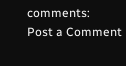comments:
Post a Comment